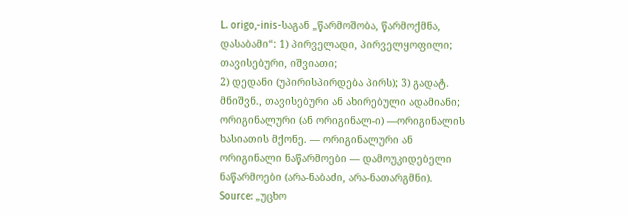L. origo,-inis-საგან „წარმოშობა, წარმოქმნა, დასაბამი“: 1) პირველადი, პირველყოფილი; თავისებური, იშვიათი;
2) დედანი (უპირისპირდება პირს); 3) გადატ. მნიშვნ., თავისებური ან ახირებული ადამიანი; ორიგინალური (ან ორიგინალ-ი) —ორიგინალის ხასიათის მქონე. — ორიგინალური ან ორიგინალი ნაწარმოები — დამოუკიდებელი ნაწარმოები (არა-ნაბაძი, არა-ნათარგმნი).
Source: „უცხო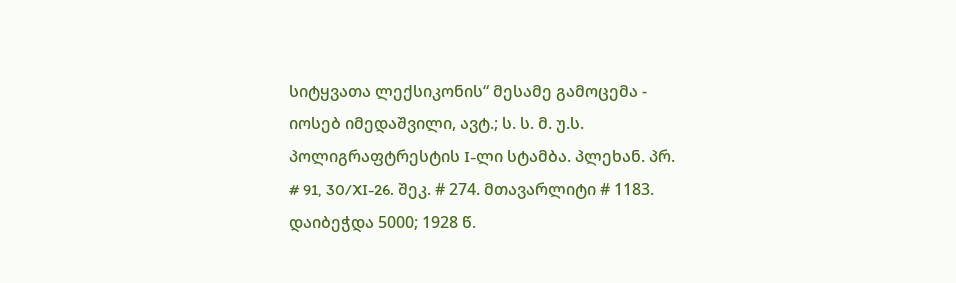სიტყვათა ლექსიკონის“ მესამე გამოცემა - იოსებ იმედაშვილი, ავტ.; ს. ს. მ. უ.ს. პოლიგრაფტრესტის I-ლი სტამბა. პლეხან. პრ. # 91, 30/XI-26. შეკ. # 274. მთავარლიტი # 1183. დაიბეჭდა 5000; 1928 წ.